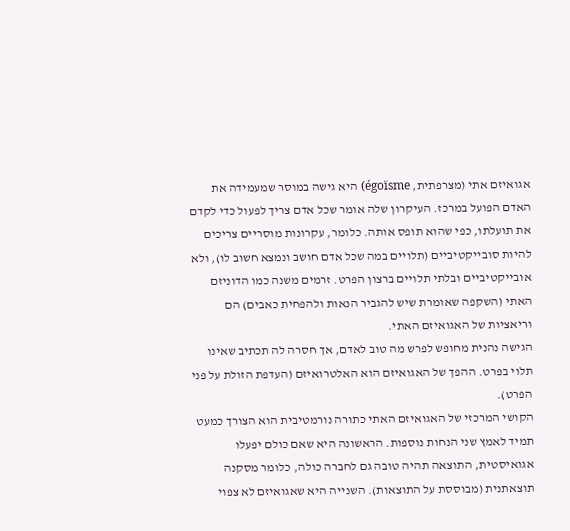אגואיזם אתי (מצרפתית, égoïsme) היא גישה במוסר שמעמידה את האדם הפועל במרכז. העיקרון שלה אומר שכל אדם צריך לפעול כדי לקדם את תועלתו, כפי שהוא תופס אותה. כלומר, עקרונות מוסריים צריכים להיות סובייקטיביים (תלויים במה שכל אדם חושב ונמצא חשוב לו), ולא אובייקטיביים ובלתי תלויים ברצון הפרט. זרמים משנה כמו הדוניזם האתי (השקפה שאומרת שיש להגביר הנאות ולהפחית כאבים) הם וריאציות של האגואיזם האתי.
הגישה נהנית מחופש לפרש מה טוב לאדם, אך חסרה לה תכתיב שאינו תלוי בפרט. ההפך של האגואיזם הוא האלטרואיזם (העדפת הזולת על פני הפרט).
הקושי המרכזי של האגואיזם האתי כתורה נורמטיבית הוא הצורך כמעט תמיד לאמץ שני הנחות נוספות. הראשונה היא שאם כולם יפעלו אגואיסטית, התוצאה תהיה טובה גם לחברה כולה, כלומר מסקנה תוצאתנית (מבוססת על התוצאות). השנייה היא שאגואיזם לא צפוי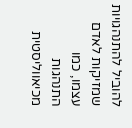להוביל להתנהגויות שמזיקות לאדם עצמו, כמו התנהגות מכיאווליסטית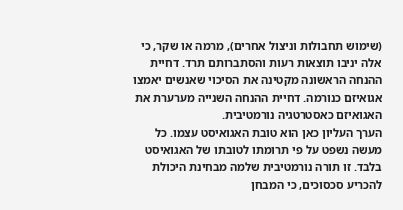(שימוש תחבולות וניצול אחרים), מרמה או שקר, כי אלה יניבו תוצאות רעות והסתברותם תרד. דחיית ההנחה הראשונה מקטינה את הסיכוי שאנשים יאמצו אגואיזם כנורמה. דחיית ההנחה השנייה מערערת את האגואיזם כאסטרטגיה נורמטיבית.
הערך העליון כאן הוא טובת האגואיסט עצמו. כל מעשה נשפט על פי תרומתו לטובתו של האגואיסט בלבד. זו תורה נורמטיבית שלמה מבחינת היכולת להכריע סכסוכים, כי המבחן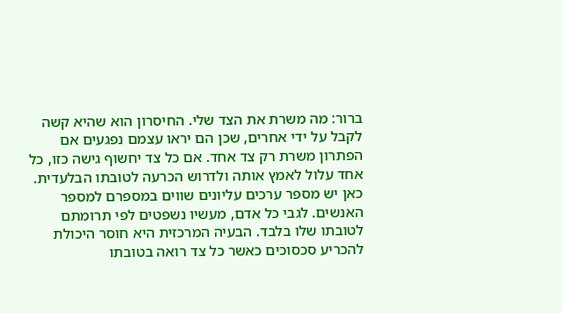ברור: מה משרת את הצד שלי. החיסרון הוא שהיא קשה לקבל על ידי אחרים, שכן הם יראו עצמם נפגעים אם הפתרון משרת רק צד אחד. אם כל צד יחשוף גישה כזו, כל אחד עלול לאמץ אותה ולדרוש הכרעה לטובתו הבלעדית.
כאן יש מספר ערכים עליונים שווים במספרם למספר האנשים. לגבי כל אדם, מעשיו נשפטים לפי תרומתם לטובתו שלו בלבד. הבעיה המרכזית היא חוסר היכולת להכריע סכסוכים כאשר כל צד רואה בטובתו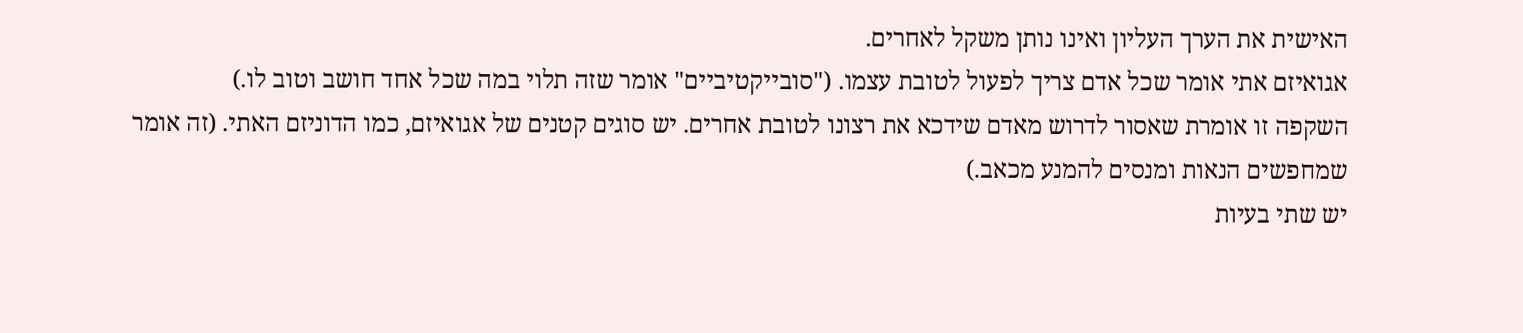האישית את הערך העליון ואינו נותן משקל לאחרים.
אגואיזם אתי אומר שכל אדם צריך לפעול לטובת עצמו. ("סובייקטיביים" אומר שזה תלוי במה שכל אחד חושב וטוב לו.)
השקפה זו אומרת שאסור לדרוש מאדם שידכא את רצונו לטובת אחרים. יש סוגים קטנים של אגואיזם, כמו הדוניזם האתי. (זה אומר שמחפשים הנאות ומנסים להמנע מכאב.)
יש שתי בעיות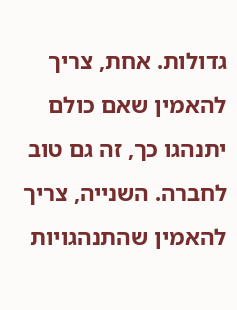גדולות. אחת, צריך להאמין שאם כולם יתנהגו כך, זה גם טוב לחברה. השנייה, צריך להאמין שהתנהגויות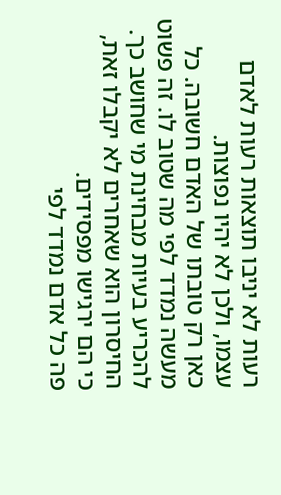רעות לא יניבו תוצאות רעות לאדם עצמו, ולכן לא יהיו נפוצות.
כאן רק טובתו של האדם חשובה. כל מעשה נמדד לפי מה שטוב לו. זה פשוט להכריע בעיות מבחינת מי שחושב כך. החיסרון הוא שאחרים לא יקבלו זאת, כי הם ירגישו מפסידים.
פה כל אדם נמדד לפי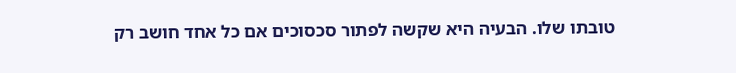טובתו שלו. הבעיה היא שקשה לפתור סכסוכים אם כל אחד חושב רק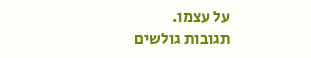על עצמו.
תגובות גולשים